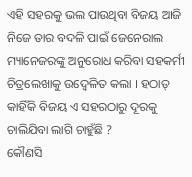ଏହି ସହରକୁ ଭଲ ପାଉଥିବା ବିଜୟ ଆଜି ନିଜେ ତାର ବଦଳି ପାଇଁ ଜେନେରାଲ ମ୍ୟାନେଜରଙ୍କୁ ଅନୁରୋଧ କରିବା ସହକର୍ମୀ ଚିତ୍ରଲେଖାକୁ ଉଦ୍ବେଳିତ କଲା । ହଠାତ୍ କାହିଁକି ବିଜୟ ଏ ସହରଠାରୁ ଦୂରକୁ ଚାଲିଯିବା ଲାଗି ଚାହୁଁଛି ?
କୌଣସି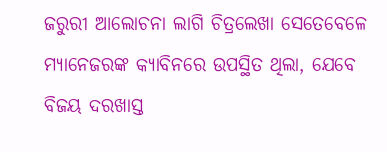ଜରୁରୀ ଆଲୋଚନା ଲାଗି ଚିତ୍ରଲେଖା ସେତେବେଳେ ମ୍ୟାନେଜରଙ୍କ କ୍ୟାବିନରେ ଉପସ୍ଥିତ ଥିଲା, ଯେବେ ବିଜୟ ଦରଖାସ୍ତ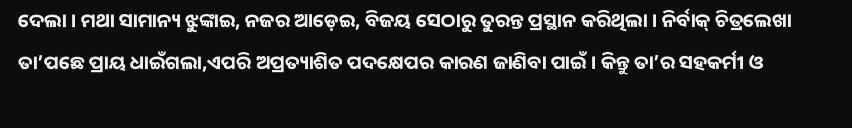ଦେଲା । ମଥା ସାମାନ୍ୟ ଝୁଙ୍କାଇ, ନଜର ଆଡ଼େଇ, ବିଜୟ ସେଠାରୁ ତୁରନ୍ତ ପ୍ରସ୍ଥାନ କରିଥିଲା । ନିର୍ବାକ୍ ଚିତ୍ରଲେଖା ତା’ପଛେ ପ୍ରାୟ ଧାଇଁଗଲା,ଏପରି ଅପ୍ରତ୍ୟାଶିତ ପଦକ୍ଷେପର କାରଣ ଜାଣିବା ପାଇଁ । କିନ୍ତୁ ତା’ର ସହକର୍ମୀ ଓ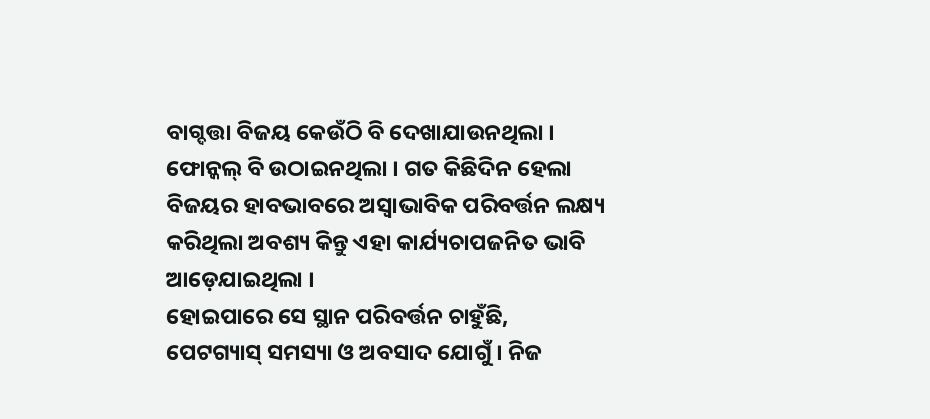ବାଗ୍ଦତ୍ତା ବିଜୟ କେଉଁଠି ବି ଦେଖାଯାଉନଥିଲା । ଫୋନ୍କଲ୍ ବି ଉଠାଇନଥିଲା । ଗତ କିଛିଦିନ ହେଲା ବିଜୟର ହାବଭାବରେ ଅସ୍ୱାଭାବିକ ପରିବର୍ତ୍ତନ ଲକ୍ଷ୍ୟ କରିଥିଲା ଅବଶ୍ୟ କିନ୍ତୁ ଏହା କାର୍ଯ୍ୟଚାପଜନିତ ଭାବି ଆଡ଼େଯାଇଥିଲା ।
ହୋଇପାରେ ସେ ସ୍ଥାନ ପରିବର୍ତ୍ତନ ଚାହୁଁଛି, ପେଟଗ୍ୟାସ୍ ସମସ୍ୟା ଓ ଅବସାଦ ଯୋଗୁଁ । ନିଜ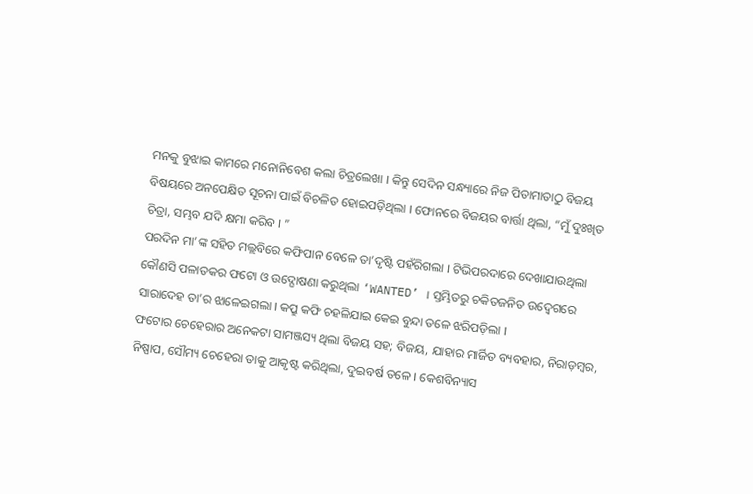ମନକୁ ବୁଝାଇ କାମରେ ମନୋନିବେଶ କଲା ଚିତ୍ରଲେଖା । କିନ୍ତୁ ସେଦିନ ସନ୍ଧ୍ୟାରେ ନିଜ ପିତାମାତାଠୁ ବିଜୟ ବିଷୟରେ ଅନପେକ୍ଷିତ ସୂଚନା ପାଇଁ ବିଚଳିତ ହୋଇପଡ଼ିଥିଲା । ଫୋନରେ ବିଜୟର ବାର୍ତ୍ତା ଥିଲା, “ମୁଁ ଦୁଃଖିତ ଚିତ୍ରା, ସମ୍ଭବ ଯଦି କ୍ଷମା କରିବ । ”
ପରଦିନ ମା’ଙ୍କ ସହିତ ମଲ୍ଲବିରେ କଫିପାନ ବେଳେ ତା’ଦୃଷ୍ଟି ପହଁରିଗଲା । ଟିଭିପରଦାରେ ଦେଖାଯାଉଥିଲା କୌଣସି ପଳାତକର ଫଟୋ ଓ ଉଦ୍ଘୋଷଣା କରୁଥିଲା ‘WANTED’ । ସ୍ତମ୍ଭିତରୁ ଚକିତଜନିତ ଉଦ୍ବେଗରେ ସାରାଦେହ ତା’ର ଝାଳେଇଗଲା । କପ୍ରୁ କଫି ଚହଳିଯାଇ କେଇ ବୁନ୍ଦା ତଳେ ଝରିପଡ଼ିଲା ।
ଫଟୋର ଚେହେରାର ଅନେକଟା ସାମଞ୍ଜସ୍ୟ ଥିଲା ବିଜୟ ସହ; ବିଜୟ, ଯାହାର ମାର୍ଜିତ ବ୍ୟବହାର, ନିରାଡ଼ମ୍ବର, ନିଷ୍ପାପ, ସୌମ୍ୟ ଚେହେରା ତାକୁ ଆକୃଷ୍ଟ କରିଥିଲା, ଦୁଇବର୍ଷ ତଳେ । କେଶବିନ୍ୟାସ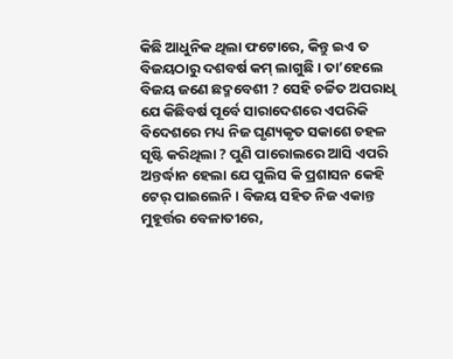କିଛି ଆଧୁନିକ ଥିଲା ଫଟୋରେ, କିନ୍ତୁ ଇଏ ତ ବିଜୟଠାରୁ ଦଶବର୍ଷ କମ୍ ଲାଗୁଛି । ତା’ହେଲେ ବିଜୟ ଜଣେ ଛଦ୍ମବେଶୀ ? ସେହି ଚର୍ଚ୍ଚିତ ଅପରାଧି ଯେ କିଛିବର୍ଷ ପୂର୍ବେ ସାରାଦେଶରେ ଏପରିକି ବିଦେଶରେ ମଧ୍ୟ ନିଜ ଘୃଣ୍ୟକୃତ ସକାଶେ ଚହଳ ସୃଷ୍ଟି କରିଥିଲା ? ପୁଣି ପାରୋଲରେ ଆସି ଏପରି ଅନ୍ତର୍ଦ୍ଧାନ ହେଲା ଯେ ପୁଲିସ କି ପ୍ରଶାସନ କେହି ଟେର୍ ପାଇଲେନି । ବିଜୟ ସହିତ ନିଜ ଏକାନ୍ତ ମୁହୂର୍ତ୍ତର ବେଳାତୀରେ,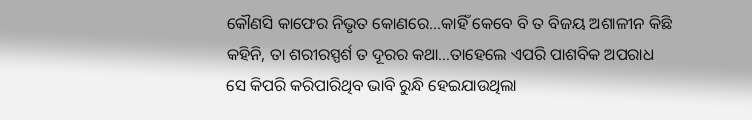କୌଣସି କାଫେର ନିଭୃତ କୋଣରେ…କାହିଁ କେବେ ବି ତ ବିଜୟ ଅଶାଳୀନ କିଛି କହିନି, ତା ଶରୀରସ୍ପର୍ଶ ତ ଦୂରର କଥା…ତାହେଲେ ଏପରି ପାଶବିକ ଅପରାଧ ସେ କିପରି କରିପାରିଥିବ ଭାବି ରୁନ୍ଧି ହେଇଯାଉଥିଲା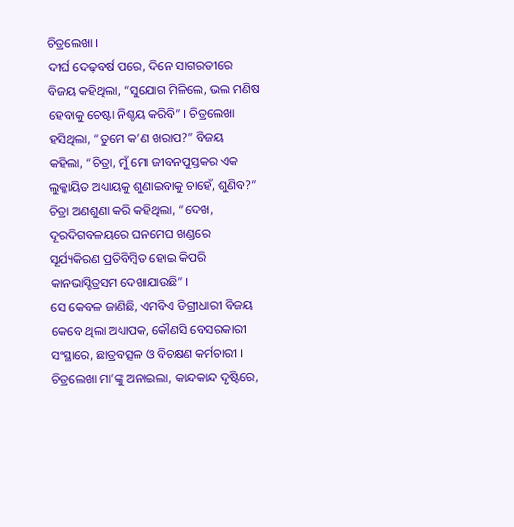ଚିତ୍ରଲେଖା ।
ଦୀର୍ଘ ଦେଢ଼ବର୍ଷ ପରେ, ଦିନେ ସାଗରତୀରେ ବିଜୟ କହିଥିଲା, “ସୁଯୋଗ ମିଳିଲେ, ଭଲ ମଣିଷ ହେବାକୁ ଚେଷ୍ଟା ନିଶ୍ଚୟ କରିବି” । ଚିତ୍ରଲେଖା ହସିଥିଲା, “ତୁମେ କ’ଣ ଖରାପ?” ବିଜୟ କହିଲା, “ଚିତ୍ରା, ମୁଁ ମୋ ଜୀବନପୁସ୍ତକର ଏକ ଲୁକ୍କାୟିତ ଅଧ୍ୟାୟକୁ ଶୁଣାଇବାକୁ ଚାହେଁ, ଶୁଣିବ?” ଚିତ୍ରା ଅଣଶୁଣା କରି କହିଥିଲା, “ଦେଖ, ଦୂରଦିଗବଳୟରେ ଘନମେଘ ଖଣ୍ଡରେ ସୂର୍ଯ୍ୟକିରଣ ପ୍ରତିବିମ୍ବିତ ହୋଇ କିପରି କାନଭାସ୍ଚିତ୍ରସମ ଦେଖାଯାଉଛି” ।
ସେ କେବଳ ଜାଣିଛି, ଏମବିଏ ଡିଗ୍ରୀଧାରୀ ବିଜୟ କେବେ ଥିଲା ଅଧ୍ୟାପକ, କୌଣସି ବେସରକାରୀ ସଂସ୍ଥାରେ, ଛାତ୍ରବତ୍ସଳ ଓ ବିଚକ୍ଷଣ କର୍ମଚାରୀ । ଚିତ୍ରଲେଖା ମା’ଙ୍କୁ ଅନାଇଲା, କାନ୍ଦକାନ୍ଦ ଦୃଷ୍ଟିରେ,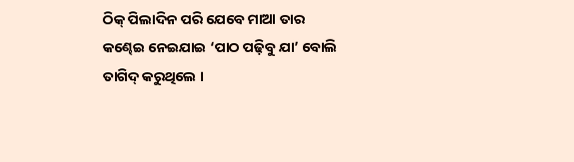ଠିକ୍ ପିଲାଦିନ ପରି ଯେବେ ମାଆ ତାର କଣ୍ଢେଇ ନେଇଯାଇ ‘ପାଠ ପଢ଼ିବୁ ଯା’ ବୋଲି ତାଗିଦ୍ କରୁଥିଲେ ।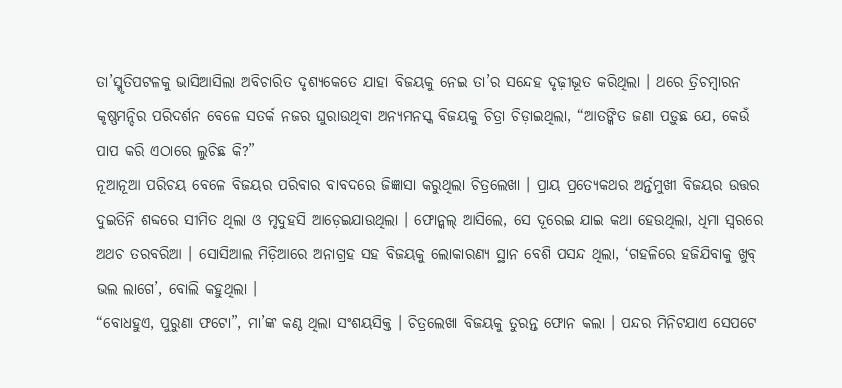ତା’ସ୍ମୃତିପଟଳକୁ ଭାସିଆସିଲା ଅବିଚାରିତ ଦୃଶ୍ୟକେତେ ଯାହା ବିଜୟକୁ ନେଇ ତା’ର ସନ୍ଦେହ ଦୃଢ଼ୀଭୂତ କରିଥିଲା । ଥରେ ତ୍ରିଚମ୍ବାରନ କୃଷ୍ଣମନ୍ଦିର ପରିଦର୍ଶନ ବେଳେ ସତର୍କ ନଜର ଘୁରାଉଥିବା ଅନ୍ୟମନସ୍କ ବିଜୟକୁ ଚିତ୍ରା ଚିଡ଼ାଇଥିଲା, “ଆତଙ୍କିତ ଜଣା ପଡ଼ୁଛ ଯେ, କେଉଁ ପାପ କରି ଏଠାରେ ଲୁଚିଛ କି?”
ନୂଆନୂଆ ପରିଚୟ ବେଳେ ବିଜୟର ପରିବାର ବାବଦରେ ଜିଜ୍ଞାସା କରୁଥିଲା ଚିତ୍ରଲେଖା । ପ୍ରାୟ ପ୍ରତ୍ୟେକଥର ଅର୍ନ୍ତମୁଖୀ ବିଜୟର ଉତ୍ତର ଦୁଇତିନି ଶବ୍ଦରେ ସୀମିତ ଥିଲା ଓ ମୃଦୁହସି ଆଡ଼େଇଯାଉଥିଲା । ଫୋନ୍କଲ୍ ଆସିଲେ, ସେ ଦୂରେଇ ଯାଇ କଥା ହେଉଥିଲା, ଧିମା ସ୍ୱରରେ ଅଥଚ ତରବରିଆ । ସୋସିଆଲ ମିଡ଼ିଆରେ ଅନାଗ୍ରହ ସହ ବିଜୟକୁ ଲୋକାରଣ୍ୟ ସ୍ଥାନ ବେଶି ପସନ୍ଦ ଥିଲା, ‘ଗହଳିରେ ହଜିଯିବାକୁ ଖୁବ୍ ଭଲ ଲାଗେ’, ବୋଲି କହୁଥିଲା ।
“ବୋଧହୁଏ, ପୁରୁଣା ଫଟୋ”, ମା’ଙ୍କ କଣ୍ଠ ଥିଲା ସଂଶୟସିକ୍ତ । ଚିତ୍ରଲେଖା ବିଜୟକୁ ତୁରନ୍ତ ଫୋନ କଲା । ପନ୍ଦର ମିନିଟଯାଏ ସେପଟେ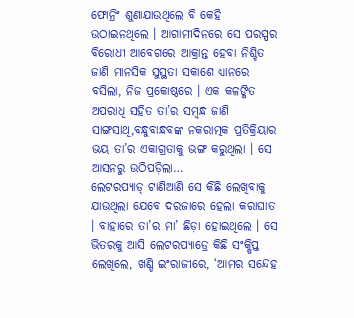ଫୋନ୍ରିଂ ଶୁଣାଯାଉଥିଲେ ବି କେହି ଉଠାଇନଥିଲେ । ଆଗାମୀଦିନରେ ସେ ପରସ୍ପର ବିରୋଧୀ ଆବେଗରେ ଆକ୍ରାନ୍ତ ହେବା ନିଶ୍ଚିତ ଜାଣି ମାନସିକ ସୁସ୍ଥତା ସକାଶେ ଧ୍ୟାନରେ ବସିଲା, ନିଜ ପ୍ରକୋଷ୍ଠରେ । ଏକ କଳଙ୍କିତ ଅପରାଧି ସହିତ ତା’ର ସମ୍ବନ୍ଧ ଜାଣି ସାଙ୍ଗସାଥି,ବନ୍ଧୁବାନ୍ଧବଙ୍କ ନକରାତ୍ମକ ପ୍ରତିକ୍ରିୟାର ଭୟ ତା’ର ଏକାଗ୍ରତାକୁ ଭଙ୍ଗ କରୁଥିଲା । ସେ ଆସନରୁ ଉଠିପଡ଼ିଲା…
ଲେଟରପ୍ୟାଡ୍ ଟାଣିଆଣି ସେ କିଛି ଲେଖିବାକୁ ଯାଉଥିଲା ଯେବେ ଦରଜାରେ ହେଲା କରାଘାତ । ବାହାରେ ତା’ର ମା’ ଛିଡ଼ା ହୋଇଥିଲେ । ସେ ଭିତରକୁ ଆସି ଲେଟରପ୍ୟାଡ୍ରେ କିଛି ସଂକ୍ଷିପ୍ତ ଲେଖିଲେ, ଖଣ୍ଡି ଇଂରାଜୀରେ, ‘ଆମର ସନ୍ଦେହ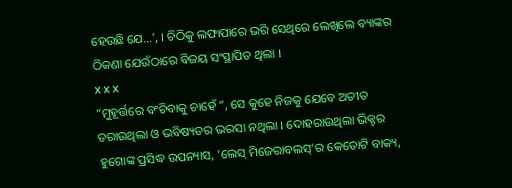ହେଉଛି ଯେ…’, । ଚିଠିକୁ ଲଫାପାରେ ଭରି ସେଥିରେ ଲେଖିଲେ ବ୍ୟାଙ୍କର ଠିକଣା ଯେଉଁଠାରେ ବିଜୟ ସଂସ୍ଥାପିତ ଥିଲା ।
x x x
“ମୁହୂର୍ତ୍ତରେ ବଂଚିବାକୁ ଚାହେଁ ”, ସେ କୁହେ ନିଜକୁ ଯେବେ ଅତୀତ ଡରାଉଥିଲା ଓ ଭବିଷ୍ୟତର ଭରସା ନଥିଲା । ଦୋହରାଉଥିଲା ଭିକ୍ଟର ହୁଗୋଙ୍କ ପ୍ରସିଦ୍ଧ ଉପନ୍ୟାସ, ‘ଲେସ୍ ମିଜେରାବଲସ୍’ର କେତୋଟି ବାକ୍ୟ,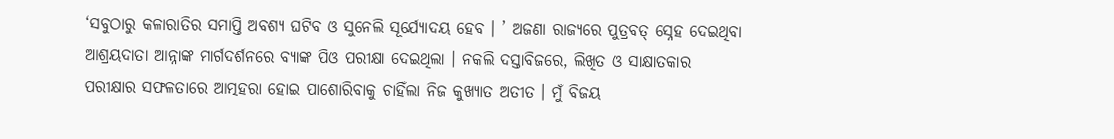‘ସବୁଠାରୁ କଳାରାତିର ସମାପ୍ତି ଅବଶ୍ୟ ଘଟିବ ଓ ସୁନେଲି ସୂର୍ଯ୍ୟୋଦୟ ହେବ । ’ ଅଜଣା ରାଜ୍ୟରେ ପୁତ୍ରବତ୍ ସ୍ନେହ ଦେଇଥିବା ଆଶ୍ରୟଦାତା ଆନ୍ନାଙ୍କ ମାର୍ଗଦର୍ଶନରେ ବ୍ୟାଙ୍କ ପିଓ ପରୀକ୍ଷା ଦେଇଥିଲା । ନକଲି ଦସ୍ତାବିଜରେ, ଲିଖିତ ଓ ସାକ୍ଷାତକାର ପରୀକ୍ଷାର ସଫଳତାରେ ଆତ୍ମହରା ହୋଇ ପାଶୋରିବାକୁ ଚାହିଁଲା ନିଜ କୁଖ୍ୟାତ ଅତୀତ । ମୁଁ ବିଜୟ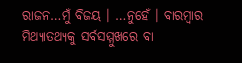ରାଜନ…ମୁଁ ବିଜୟ । …ନୁହେଁ । ବାରମ୍ବାର ମିଥ୍ୟାତଥ୍ୟକୁ ସର୍ବସମ୍ମୁଖରେ ବା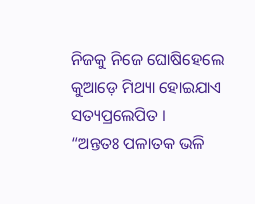ନିଜକୁ ନିଜେ ଘୋଷିହେଲେ କୁଆଡ଼େ ମିଥ୍ୟା ହୋଇଯାଏ ସତ୍ୟପ୍ରଲେପିତ ।
“ଅନ୍ତତଃ ପଳାତକ ଭଳି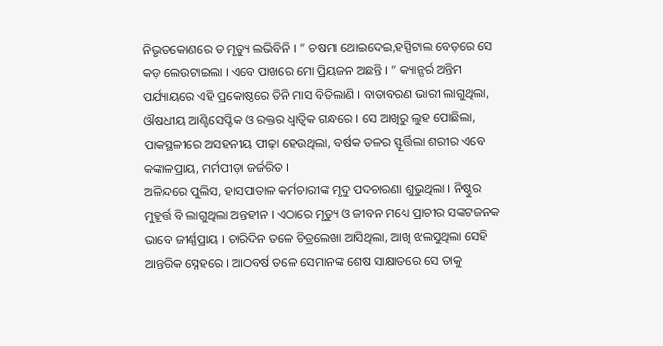ନିଭୃତକୋଣରେ ତ ମୃତ୍ୟୁ ଲଭିବିନି । ” ଚଷମା ଥୋଇଦେଇ,ହସ୍ପିଟାଲ ବେଡ଼ରେ ସେ କଡ଼ ଲେଉଟାଇଲା । ଏବେ ପାଖରେ ମୋ ପ୍ରିୟଜନ ଅଛନ୍ତି । ” କ୍ୟାନ୍ସର୍ର ଅନ୍ତିମ ପର୍ଯ୍ୟାୟରେ ଏହି ପ୍ରକୋଷ୍ଠରେ ତିନି ମାସ ବିତିଲାଣି । ବାତାବରଣ ଭାରୀ ଲାଗୁଥିଲା, ଔଷଧୀୟ ଆଣ୍ଟିସେପ୍ଟିକ ଓ ରକ୍ତର ଧ୍ୱାତ୍ୱିକ ଗନ୍ଧରେ । ସେ ଆଖିରୁ ଲୁହ ପୋଛିଲା, ପାକସ୍ଥଳୀରେ ଅସହନୀୟ ପୀଢ଼ା ହେଉଥିଲା, ବର୍ଷକ ତଳର ସ୍ଫୂର୍ତ୍ତିଲା ଶରୀର ଏବେ କଙ୍କାଳପ୍ରାୟ, ମର୍ମପୀଡ଼ା ଜର୍ଜରିତ ।
ଅଳିନ୍ଦରେ ପୁଲିସ, ହାସପାତାଳ କର୍ମଚାରୀଙ୍କ ମୃଦୁ ପଦଚାରଣା ଶୁଭୁଥିଲା । ନିଷ୍ଠୁର ମୁହୂର୍ତ୍ତ ବି ଲାଗୁଥିଲା ଅନ୍ତହୀନ । ଏଠାରେ ମୃତ୍ୟୁ ଓ ଜୀବନ ମଧ୍ୟେ ପ୍ରାଚୀର ସଙ୍କଟଜନକ ଭାବେ ଜୀର୍ଣ୍ଣପ୍ରାୟ । ଚାରିଦିନ ତଳେ ଚିତ୍ରଲେଖା ଆସିଥିଲା, ଆଖି ଝଲସୁଥିଲା ସେହି ଆନ୍ତରିକ ସ୍ନେହରେ । ଆଠବର୍ଷ ତଳେ ସେମାନଙ୍କ ଶେଷ ସାକ୍ଷାତରେ ସେ ତାକୁ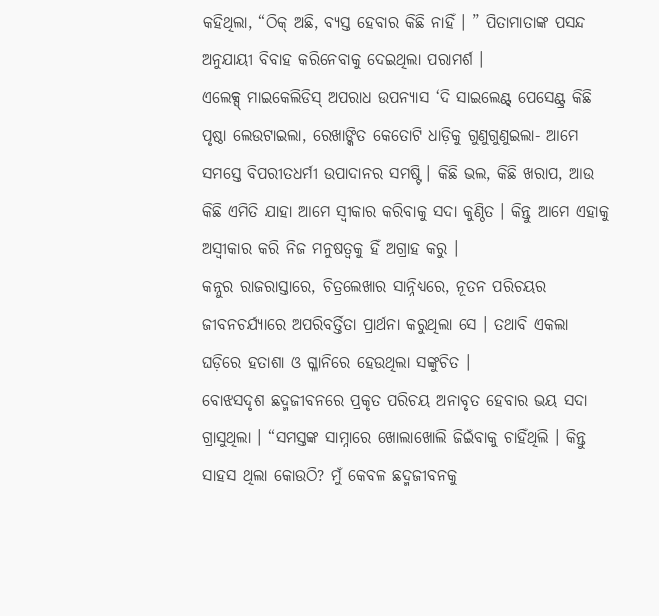କହିଥିଲା, “ଠିକ୍ ଅଛି, ବ୍ୟସ୍ତ ହେବାର କିଛି ନାହିଁ । ” ପିତାମାତାଙ୍କ ପସନ୍ଦ ଅନୁଯାୟୀ ବିବାହ କରିନେବାକୁ ଦେଇଥିଲା ପରାମର୍ଶ ।
ଏଲେକ୍ସ୍ ମାଇକେଲିଡିସ୍ ଅପରାଧ ଉପନ୍ୟାସ ‘ଦି ସାଇଲେଣ୍ଟ୍ ପେସେଣ୍ଟ୍ର କିଛି ପୃଷ୍ଠା ଲେଉଟାଇଲା, ରେଖାଙ୍କିତ କେତୋଟି ଧାଡ଼ିକୁ ଗୁଣୁଗୁଣୁଇଲା- ଆମେ ସମସ୍ତେ ବିପରୀତଧର୍ମୀ ଉପାଦାନର ସମଷ୍ଟି । କିଛି ଭଲ, କିଛି ଖରାପ, ଆଉ କିଛି ଏମିତି ଯାହା ଆମେ ସ୍ୱୀକାର କରିବାକୁ ସଦା କୁଣ୍ଠିତ । କିନ୍ତୁ ଆମେ ଏହାକୁ ଅସ୍ୱୀକାର କରି ନିଜ ମନୁଷତ୍ୱକୁ ହିଁ ଅଗ୍ରାହ କରୁ ।
କନ୍ନୁର ରାଜରାସ୍ତାରେ, ଚିତ୍ରଲେଖାର ସାନ୍ନିଧ୍ୟରେ, ନୂତନ ପରିଚୟର ଜୀବନଚର୍ଯ୍ୟାରେ ଅପରିବର୍ତ୍ତିତା ପ୍ରାର୍ଥନା କରୁଥିଲା ସେ । ତଥାବି ଏକଲା ଘଡ଼ିରେ ହତାଶା ଓ ଗ୍ଳାନିରେ ହେଉଥିଲା ସଙ୍କୁଚିତ ।
ବୋଝସଦୃଶ ଛଦ୍ମଜୀବନରେ ପ୍ରକୃତ ପରିଚୟ ଅନାବୃତ ହେବାର ଭୟ ସଦା ଗ୍ରାସୁଥିଲା । “ସମସ୍ତଙ୍କ ସାମ୍ନାରେ ଖୋଲାଖୋଲି ଜିଇଁବାକୁ ଚାହିଁଥିଲି । କିନ୍ତୁ ସାହସ ଥିଲା କୋଉଠି? ମୁଁ କେବଳ ଛଦ୍ମଜୀବନକୁ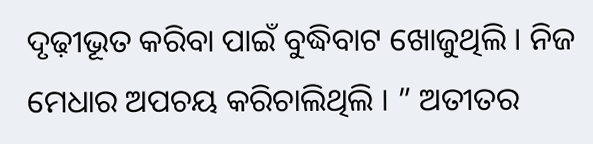ଦୃଢ଼ୀଭୂତ କରିବା ପାଇଁ ବୁଦ୍ଧିବାଟ ଖୋଜୁଥିଲି । ନିଜ ମେଧାର ଅପଚୟ କରିଚାଲିଥିଲି । ” ଅତୀତର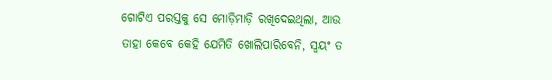ଗୋଟିଏ ପରସ୍ତକୁ ସେ ମୋଡ଼ିମାଡ଼ି ରଖିଦେଇଥିଲା, ଆଉ ତାହା କେବେ କେହି ଯେମିତି ଖୋଲିପାରିବେନି, ସ୍ୱୟଂ ତ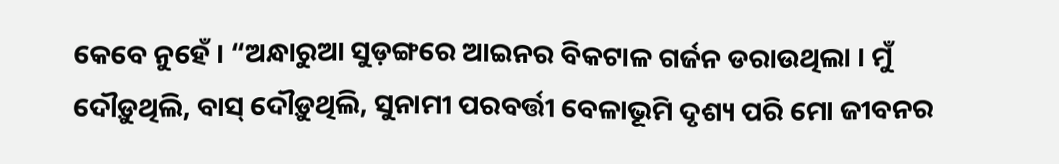କେବେ ନୁହେଁ । “ଅନ୍ଧାରୁଆ ସୁଡ଼ଙ୍ଗରେ ଆଇନର ବିକଟାଳ ଗର୍ଜନ ଡରାଉଥିଲା । ମୁଁ ଦୌଡ଼ୁଥିଲି, ବାସ୍ ଦୌଡ଼ୁଥିଲି, ସୁନାମୀ ପରବର୍ତ୍ତୀ ବେଳାଭୂମି ଦୃଶ୍ୟ ପରି ମୋ ଜୀବନର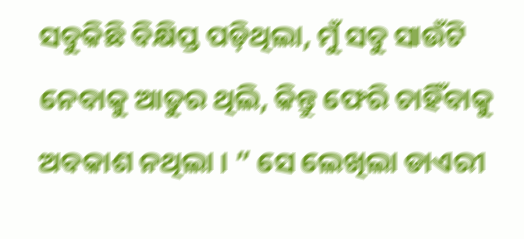ସବୁକିଛି ବିକ୍ଷିପ୍ତ ପଡ଼ିଥିଲା, ମୁଁ ସବୁ ସାଉଁଟି ନେବାକୁ ଆତୁର ଥିଲି, କିନ୍ତୁ ଫେରି ଚାହିଁବାକୁ ଅବକାଶ ନଥିଲା । ” ସେ ଲେଖିଲା ଡାଏରୀ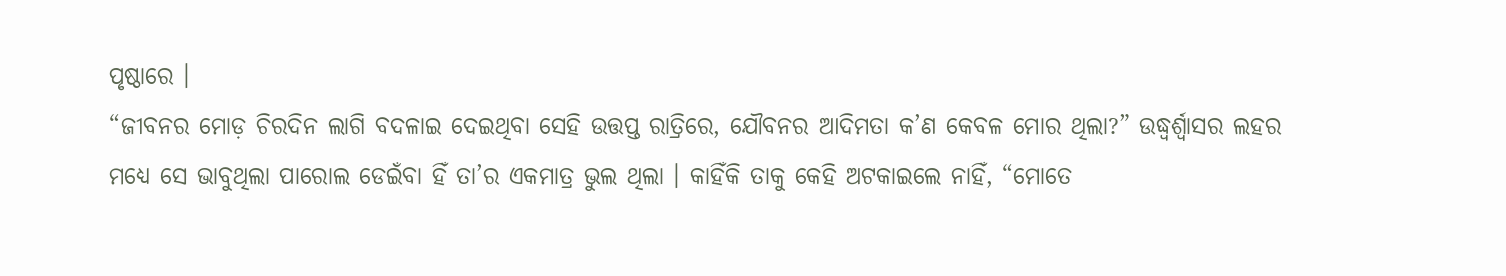ପୃଷ୍ଠାରେ ।
“ଜୀବନର ମୋଡ଼ ଚିରଦିନ ଲାଗି ବଦଳାଇ ଦେଇଥିବା ସେହି ଉତ୍ତପ୍ତ ରାତ୍ରିରେ, ଯୌବନର ଆଦିମତା କ’ଣ କେବଳ ମୋର ଥିଲା?” ଉଦ୍ଧ୍ୱର୍ଶ୍ୱାସର ଲହର ମଧ୍ୟେ ସେ ଭାବୁଥିଲା ପାରୋଲ ଡେଇଁବା ହିଁ ତା’ର ଏକମାତ୍ର ଭୁଲ ଥିଲା । କାହିଁକି ତାକୁ କେହି ଅଟକାଇଲେ ନାହିଁ, “ମୋତେ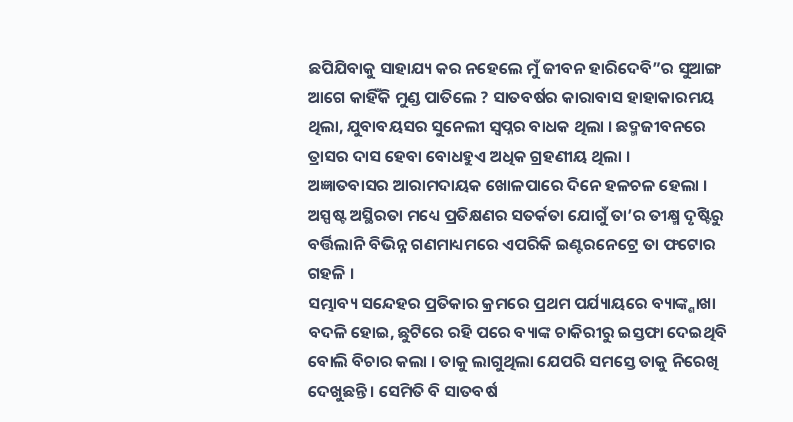ଛପିଯିବାକୁ ସାହାଯ୍ୟ କର ନହେଲେ ମୁଁ ଜୀବନ ହାରିଦେବି”ର ସୁଆଙ୍ଗ ଆଗେ କାହିଁକି ମୁଣ୍ଡ ପାତିଲେ ? ସାତବର୍ଷର କାରାବାସ ହାହାକାରମୟ ଥିଲା, ଯୁବାବୟସର ସୁନେଲୀ ସ୍ୱପ୍ନର ବାଧକ ଥିଲା । ଛଦ୍ମଜୀବନରେ ତ୍ରାସର ଦାସ ହେବା ବୋଧହୁଏ ଅଧିକ ଗ୍ରହଣୀୟ ଥିଲା ।
ଅଜ୍ଞାତବାସର ଆରାମଦାୟକ ଖୋଳପାରେ ଦିନେ ହଳଚଳ ହେଲା । ଅସ୍ପଷ୍ଟ ଅସ୍ଥିରତା ମଧ୍ୟେ ପ୍ରତିକ୍ଷଣର ସତର୍କତା ଯୋଗୁଁ ତା’ର ତୀକ୍ଷ୍ମ ଦୃଷ୍ଟିରୁ ବର୍ତ୍ତିଲାନି ବିଭିନ୍ନ ଗଣମାଧ୍ୟମରେ ଏପରିକି ଇଣ୍ଟରନେଟ୍ରେ ତା ଫଟୋର ଗହଳି ।
ସମ୍ଭାବ୍ୟ ସନ୍ଦେହର ପ୍ରତିକାର କ୍ରମରେ ପ୍ରଥମ ପର୍ଯ୍ୟାୟରେ ବ୍ୟାଙ୍କ୍ଶାଖା ବଦଳି ହୋଇ, ଛୁଟିରେ ରହି ପରେ ବ୍ୟାଙ୍କ ଚାକିରୀରୁ ଇସ୍ତଫା ଦେଇଥିବି ବୋଲି ବିଚାର କଲା । ତାକୁ ଲାଗୁଥିଲା ଯେପରି ସମସ୍ତେ ତାକୁ ନିରେଖି ଦେଖୁଛନ୍ତି । ସେମିତି ବି ସାତବର୍ଷ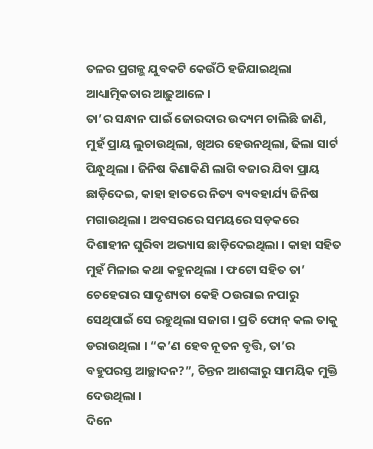ତଳର ପ୍ରଗଳ୍ଭ ଯୁବକଟି କେଉଁଠି ହଜିଯାଇଥିଲା ଆଧ୍ୟାତ୍ମିକତାର ଆଢ଼ୁଆଳେ ।
ତା’ର ସନ୍ଧାନ ପାଇଁ ଜୋରଦାର ଉଦ୍ୟମ ଚାଲିଛି ଜାଣି, ମୁହଁ ପ୍ରାୟ ଲୁଚାଉଥିଲା, ଖିଅର ହେଉନଥିଲା, ଢିଲା ସାର୍ଟ ପିନ୍ଧୁଥିଲା । ଜିନିଷ କିଣାକିଣି ଲାଗି ବଜାର ଯିବା ପ୍ରାୟ ଛାଡ଼ିଦେଇ, କାହା ହାତରେ ନିତ୍ୟ ବ୍ୟବହାର୍ଯ୍ୟ ଜିନିଷ ମଗାଉଥିଲା । ଅବସରରେ ସମୟରେ ସଡ଼କରେ ଦିଶାହୀନ ଘୁରିବା ଅଭ୍ୟାସ ଛାଡ଼ିଦେଇଥିଲା । କାହା ସହିତ ମୁହଁ ମିଳାଇ କଥା କହୁନଥିଲା । ଫଟୋ ସହିତ ତା’ ଚେହେରାର ସାଦୃଶ୍ୟତା କେହି ଠଉରାଇ ନପାରୁ ସେଥିପାଇଁ ସେ ରହୁଥିଲା ସଜାଗ । ପ୍ରତି ଫୋନ୍ କଲ ତାକୁ ଡରାଉଥିଲା । “କ’ଣ ହେବ ନୂତନ ବୃତ୍ତି, ତା’ର ବହୁପରସ୍ତ ଆଚ୍ଛାଦନ?”, ଚିନ୍ତନ ଆଶଙ୍କାରୁ ସାମୟିକ ମୁକ୍ତି ଦେଉଥିଲା ।
ଦିନେ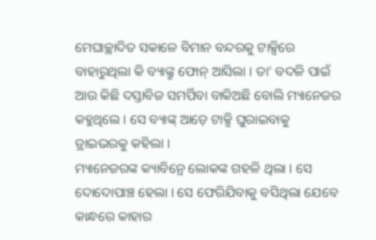ମେଘାଚ୍ଛାଦିତ ସକାଳେ ବିମାନ ବନ୍ଦରକୁ ଟାକ୍ସିରେ ବାହାରୁଥିଲା କି ବ୍ୟାଙ୍କ୍ରୁ ଫୋନ୍ ଆସିଲା । ତା’ ବଦଳି ପାଇଁ ଆଉ କିଛି ଦସ୍ତାବିଜ ସମର୍ପିବା ବାକିଅଛି ବୋଲି ମ୍ୟାନେଜର କହୁଥିଲେ । ସେ ବ୍ୟାଙ୍କ୍ ଆଡ଼େ ଟାକ୍ସି ଘୁରାଇବାକୁ ଡ୍ରାଇଭରକୁ କହିଲା ।
ମ୍ୟାନେଜରଙ୍କ କ୍ୟାବିନ୍ରେ ଲୋକଙ୍କ ଗହଳି ଥିଲା । ସେ ଦୋଦୋପାଞ୍ଚ ହେଲା । ସେ ଫେରିଯିବାକୁ ବସିଥିଲା ଯେବେ କାନ୍ଧରେ କାହାର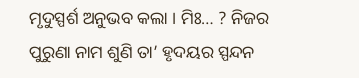ମୃଦୁସ୍ପର୍ଶ ଅନୁଭବ କଲା । ମିଃ… ? ନିଜର ପୁରୁଣା ନାମ ଶୁଣି ତା’ ହୃଦୟର ସ୍ପନ୍ଦନ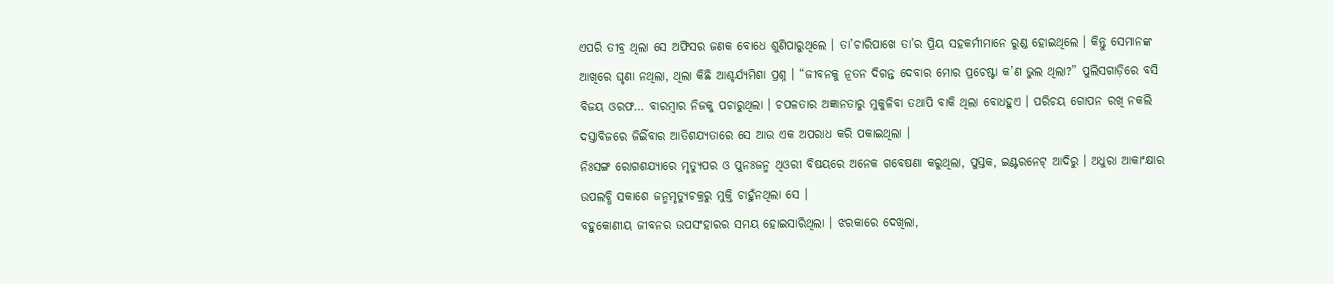ଏପରି ତୀବ୍ର ଥିଲା ସେ ଅଫିସର ଜଣକ ବୋଧେ ଶୁଣିପାରୁଥିଲେ । ତା’ଚାରିପାଖେ ତା’ର ପ୍ରିୟ ସହକର୍ମୀମାନେ ରୁଣ୍ଡ ହୋଇଥିଲେ । କିନ୍ତୁ ସେମାନଙ୍କ ଆଖିରେ ଘୃଣା ନଥିଲା, ଥିଲା କିଛି ଆଶ୍ଚର୍ଯ୍ୟମିଶା ପ୍ରଶ୍ନ । “ଜୀବନକୁ ନୂତନ ଦିଗନ୍ତ ଦେବାର ମୋର ପ୍ରଚେଷ୍ଟା କ’ଣ ଭୁଲ ଥିଲା?” ପୁଲିସଗାଡ଼ିରେ ବସି ବିଜୟ ଓରଫ… ବାରମ୍ବାର ନିଜକୁ ପଚାରୁଥିଲା । ଚପଳତାର ଅଜ୍ଞାନତାରୁ ମୁକୁଳିବା ତଥାପି ବାକି ଥିଲା ବୋଧହୁଏ । ପରିଚୟ ଗୋପନ ରଖି ନକଲି ଦସ୍ତାବିଜରେ ଜିଇିଁବାର ଆତିଶଯ୍ୟତାରେ ସେ ଆଉ ଏକ ଅପରାଧ କରି ପକାଇଥିଲା ।
ନିଃସଙ୍ଗ ରୋଗଶଯ୍ୟାରେ ମୃତ୍ୟୁପର ଓ ପୁନଃଜନ୍ମ ଥିଓରୀ ବିଷୟରେ ଅନେକ ଗବେଷଣା କରୁଥିଲା, ପୁସ୍ତକ, ଇଣ୍ଟରନେଟ୍ ଆଦିରୁ । ଅଧୁରା ଆକାଂକ୍ଷାର ଉପଲବ୍ଧି ସକାଶେ ଜନ୍ମମୃତ୍ୟୁଚକ୍ରରୁ ମୁକ୍ତି ଚାହୁଁନଥିଲା ସେ ।
ବହୁକୋଣୀୟ ଜୀବନର ଉପସଂହାରର ସମୟ ହୋଇସାରିଥିଲା । ଝରକାରେ ଦେଖିଲା,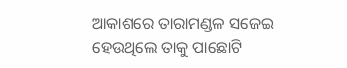ଆକାଶରେ ତାରାମଣ୍ଡଳ ସଜେଇ ହେଉଥିଲେ ତାକୁ ପାଛୋଟି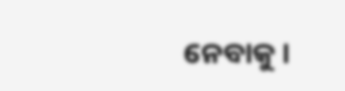ନେବାକୁ ।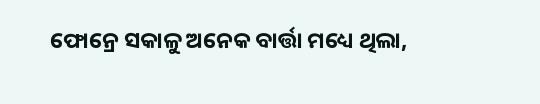ଫୋନ୍ରେ ସକାଳୁ ଅନେକ ବାର୍ତ୍ତା ମଧ୍ୟେ ଥିଲା,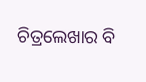ଚିତ୍ରଲେଖାର ବି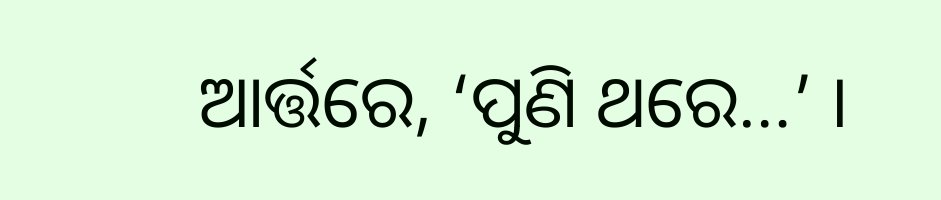ଆର୍ତ୍ତରେ, ‘ପୁଣି ଥରେ…’ ।